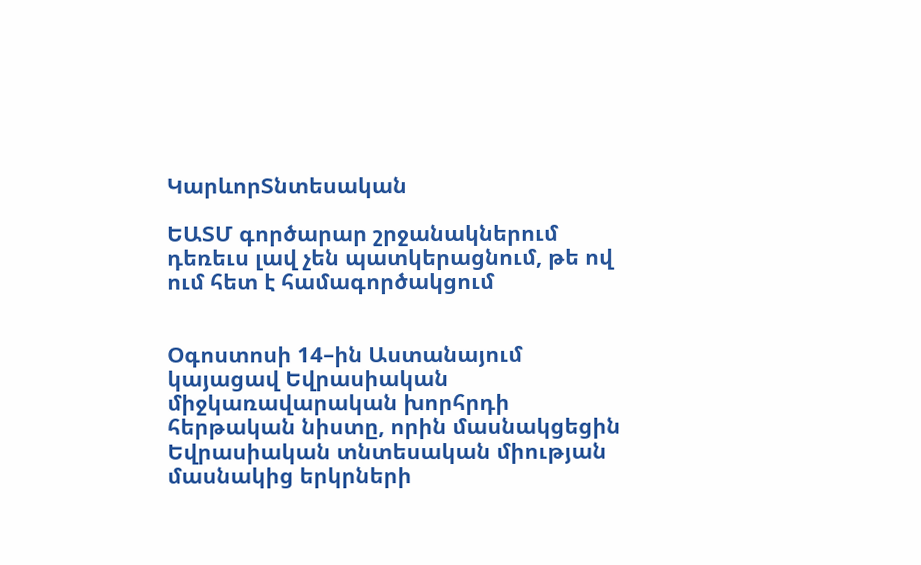ԿարևորՏնտեսական

ԵԱՏՄ գործարար շրջանակներում դեռեւս լավ չեն պատկերացնում, թե ով ում հետ է համագործակցում


Օգոստոսի 14–ին Աստանայում կայացավ Եվրասիական միջկառավարական խորհրդի հերթական նիստը, որին մասնակցեցին Եվրասիական տնտեսական միության մասնակից երկրների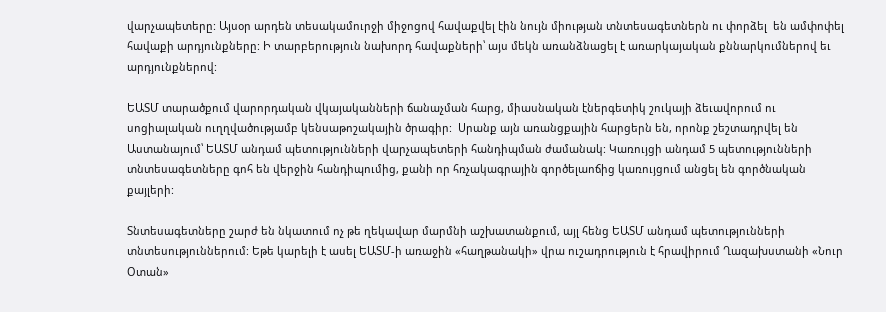վարչապետերը: Այսօր արդեն տեսակամուրջի միջոցով հավաքվել էին նույն միության տնտեսագետներն ու փորձել  են ամփոփել հավաքի արդյունքները: Ի տարբերություն նախորդ հավաքների՝ այս մեկն առանձնացել է առարկայական քննարկումներով եւ արդյունքներով:

ԵԱՏՄ տարածքում վարորդական վկայականների ճանաչման հարց, միասնական էներգետիկ շուկայի ձեւավորում ու սոցիալական ուղղվածությամբ կենսաթոշակային ծրագիր:  Սրանք այն առանցքային հարցերն են, որոնք շեշտադրվել են Աստանայում՝ ԵԱՏՄ անդամ պետությունների վարչապետերի հանդիպման ժամանակ: Կառույցի անդամ 5 պետությունների տնտեսագետները գոհ են վերջին հանդիպումից, քանի որ հռչակագրային գործելաոճից կառույցում անցել են գործնական քայլերի:

Տնտեսագետները շարժ են նկատում ոչ թե ղեկավար մարմնի աշխատանքում, այլ հենց ԵԱՏՄ անդամ պետությունների տնտեսություններում: Եթե կարելի է ասել ԵԱՏՄ-ի առաջին «հաղթանակի» վրա ուշադրություն է հրավիրում Ղազախստանի «Նուր Օտան»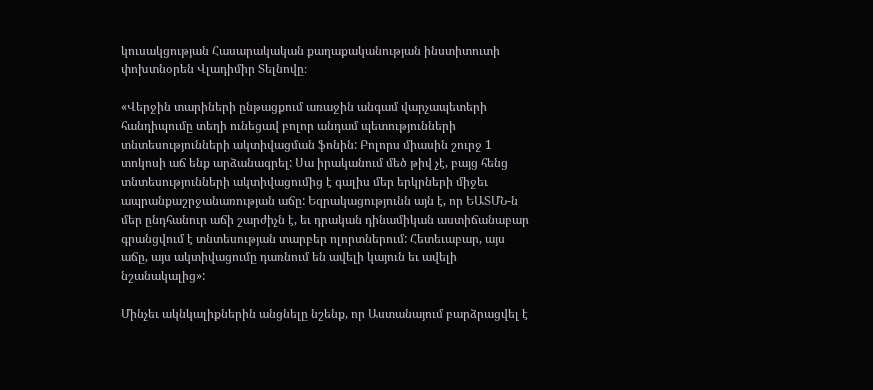կուսակցության Հասարակական քաղաքականության ինստիտուտի փոխտնօրեն Վլադիմիր Տելնովը։

«Վերջին տարիների ընթացքում առաջին անգամ վարչապետերի հանդիպումը տեղի ունեցավ բոլոր անդամ պետությունների տնտեսությունների ակտիվացման ֆոնին: Բոլորս միասին շուրջ 1 տոկոսի աճ ենք արձանագրել: Սա իրականում մեծ թիվ չէ, բայց հենց տնտեսությունների ակտիվացումից է գալիս մեր երկրների միջեւ ապրանքաշրջանառության աճը: Եզրակացությունն այն է, որ ԵԱՏՄՆ-ն մեր ընդհանուր աճի շարժիչն է, եւ դրական դինամիկան աստիճանաբար գրանցվում է տնտեսության տարբեր ոլորտներում: Հետեւաբար, այս աճը, այս ակտիվացումը դառնում են ավելի կայուն եւ ավելի նշանակալից»:

Մինչեւ ակնկալիքներին անցնելը նշենք, որ Աստանայում բարձրացվել է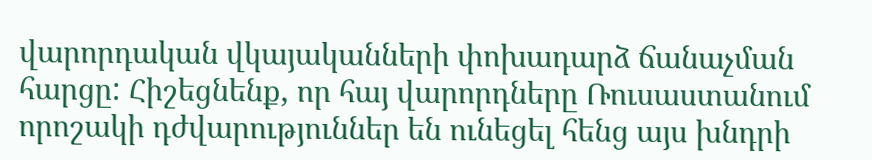վարորդական վկայականների փոխադարձ ճանաչման հարցը: Հիշեցնենք, որ հայ վարորդները Ռուսաստանում որոշակի դժվարություններ են ունեցել հենց այս խնդրի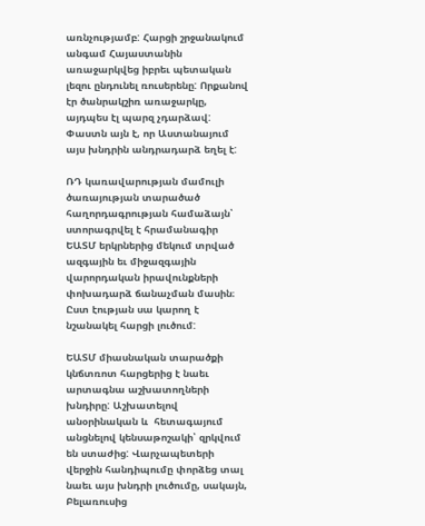առնչությամբ: Հարցի շրջանակում անգամ Հայաստանին առաջարկվեց իբրեւ պետական լեզու ընդունել ռուսերենը: Որքանով էր ծանրակշիռ առաջարկը,  այդպես էլ պարզ չդարձավ: Փաստն այն է, որ Աստանայում այս խնդրին անդրադարձ եղել է:

ՌԴ կառավարության մամուլի ծառայության տարածած հաղորդագրության համաձայն՝ ստորագրվել է հրամանագիր ԵԱՏՄ երկրներից մեկում տրված ազգային եւ միջազգային վարորդական իրավունքների փոխադարձ ճանաչման մասին։ Ըստ էության սա կարող է նշանակել հարցի լուծում:

ԵԱՏՄ միասնական տարածքի կնճտռոտ հարցերից է նաեւ արտագնա աշխատողների խնդիրը: Աշխատելով անօրինական և  հետագայում անցնելով կենսաթոշակի՝ զրկվում են ստաժից: Վարչապետերի վերջին հանդիպումը փորձեց տալ նաեւ այս խնդրի լուծումը, սակայն, Բելառուսից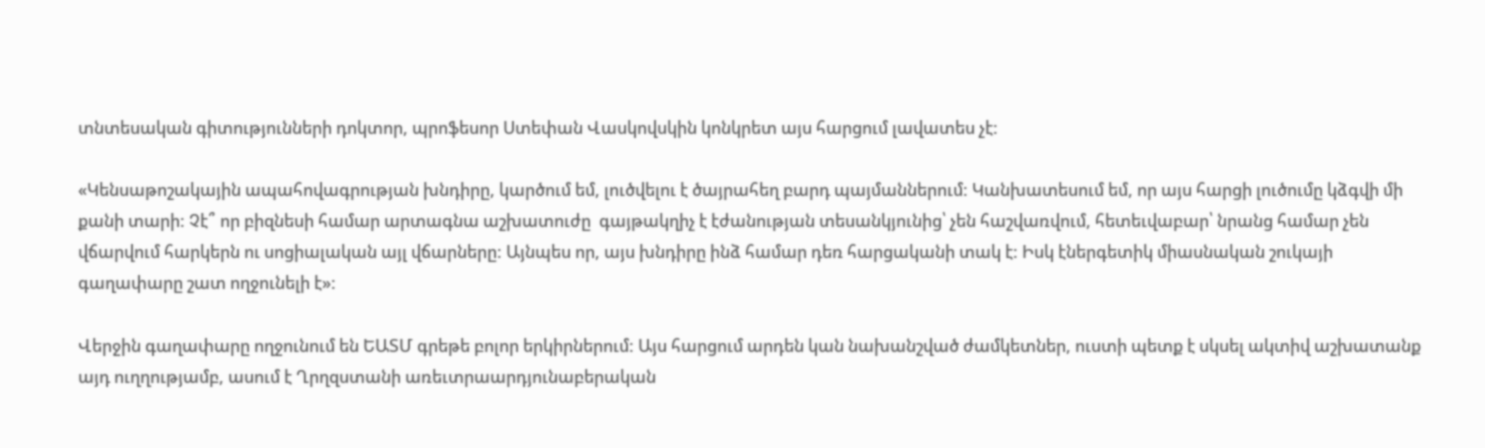տնտեսական գիտությունների դոկտոր, պրոֆեսոր Ստեփան Վասկովսկին կոնկրետ այս հարցում լավատես չէ:

«Կենսաթոշակային ապահովագրության խնդիրը, կարծում եմ, լուծվելու է ծայրահեղ բարդ պայմաններում: Կանխատեսում եմ, որ այս հարցի լուծումը կձգվի մի քանի տարի: Չէ՞ որ բիզնեսի համար արտագնա աշխատուժը  գայթակղիչ է էժանության տեսանկյունից՝ չեն հաշվառվում, հետեւվաբար՝ նրանց համար չեն վճարվում հարկերն ու սոցիալական այլ վճարները: Այնպես որ, այս խնդիրը ինձ համար դեռ հարցականի տակ է: Իսկ էներգետիկ միասնական շուկայի գաղափարը շատ ողջունելի է»:

Վերջին գաղափարը ողջունում են ԵԱՏՄ գրեթե բոլոր երկիրներում: Այս հարցում արդեն կան նախանշված ժամկետներ, ուստի պետք է սկսել ակտիվ աշխատանք այդ ուղղությամբ, ասում է Ղրղզստանի առեւտրաարդյունաբերական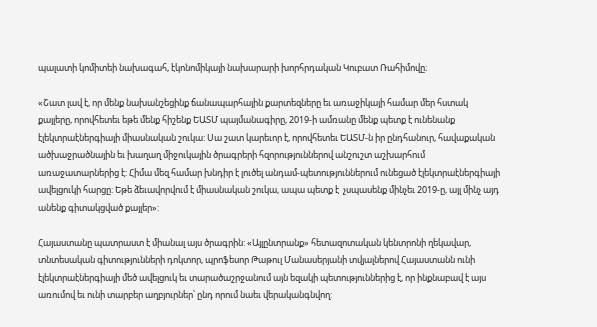պալատի կոմիտեի նախագահ, էկոնոմիկայի նախարարի խորհրդական Կուբատ Ռահիմովը։

«Շատ լավ է, որ մենք նախանշեցինք ճանապարհային քարտեզները եւ առաջիկայի համար մեր հստակ քայլերը, որովհետեւ եթե մենք հիշենք ԵԱՏՄ պայմանագիրը, 2019-ի ամռանը մենք պետք է ունենանք էլեկտրաէներգիայի միասնական շուկա: Սա շատ կարեւոր է, որովհետեւ ԵԱՏՄ-ն իր ընդհանուր, հավաքական ածխաջրածնային եւ խաղաղ միջուկային ծրագրերի հզորություններով անշուշտ աշխարհում առաջատարներից է: Հիմա մեզ համար խնդիր է լուծել անդամ-պետություններում ունեցած էլեկտրաէներգիայի ավելցուկի հարցը: Եթե ձեւավորվում է միասնական շուկա, ապա պետք է  չսպասենք մինչեւ 2019-ը, այլ մինչ այդ անենք գիտակցված քայլեր»:

Հայաստանը պատրաստ է միանալ այս ծրագրին: «Այլընտրանք» հետազոտական կենտրոնի ղեկավար, տնտեսական գիտությունների դոկտոր, պրոֆեսոր Թաթուլ Մանասերյանի տվյալներով Հայաստանն ունի էլեկտրաէներգիայի մեծ ավելցուկ եւ տարածաշրջանում այն եզակի պետություններից է, որ ինքնաբավ է այս առումով եւ ունի տարբեր աղբյուրներ՝ ընդ որում նաեւ վերականգնվող: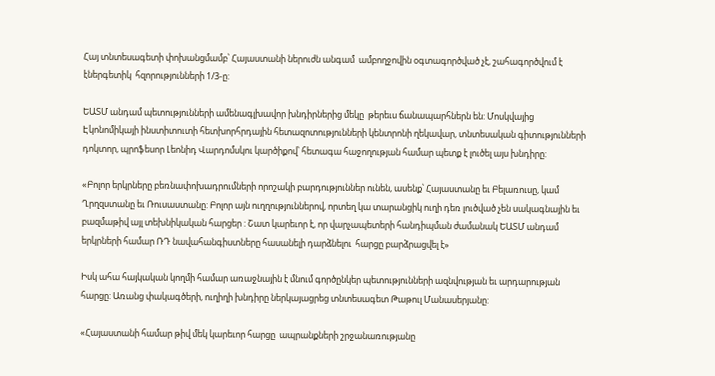Հայ տնտեսագետի փոխանցմամբ՝ Հայաստանի ներուժն անգամ  ամբողջովին օգտագործված չէ, շահագործվում է էներգետիկ  հզորությունների 1/3-ը:

ԵԱՏՄ անդամ պետությունների ամենագլխավոր խնդիրներից մեկը  թերեւս ճանապարհներն են: Մոսկվայից Էկոնոմիկայի ինստիտուտի հետխորհրդային հետազոտությունների կենտրոնի ղեկավար, տնտեսական գիտությունների դոկտոր, պրոֆեսոր Լեոնիդ Վարդոմսկու կարծիքով՝ հետագա հաջողության համար պետք է լուծել այս խնդիրը:

«Բոլոր երկրները բեռնափոխադրումների որոշակի բարդություններ ունեն, ասենք՝ Հայաստանը եւ Բելառուսը, կամ Ղրղզստանը եւ Ռուսաստանը: Բոլոր այն ուղղություններով, որտեղ կա տարանցիկ ուղի դեռ լուծված չեն սակագնային եւ բազմաթիվ այլ տեխնիկական հարցեր : Շատ կարեւոր է, որ վարչապետերի հանդիպման ժամանակ ԵԱՏՄ անդամ երկրների համար ՌԴ նավահանգիստները հասանելի դարձնելու  հարցը բարձրացվել է»

Իսկ ահա հայկական կողմի համար առաջնային է մնում գործընկեր պետությունների ազնվության եւ արդարության հարցը: Առանց փակագծերի, ուղիղի խնդիրը ներկայացրեց տնտեսագետ Թաթուլ Մանասերյանը:

«Հայաստանի համար թիվ մեկ կարեւոր հարցը  ապրանքների շրջանառությանը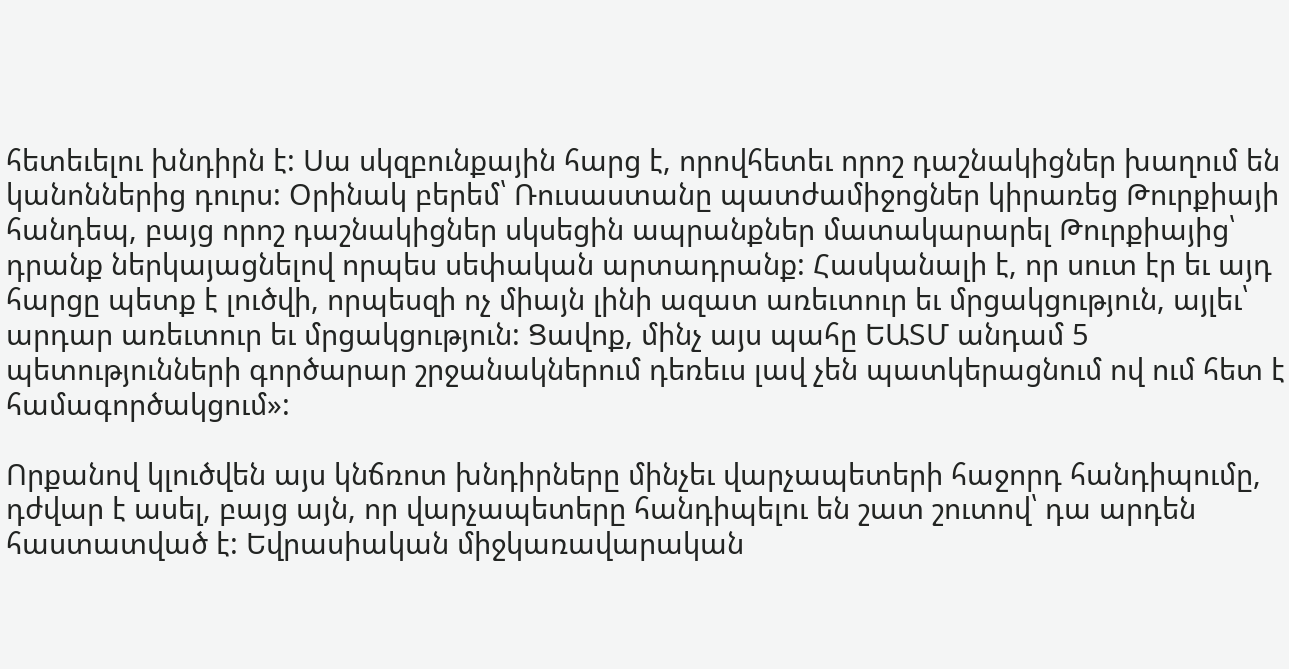հետեւելու խնդիրն է: Սա սկզբունքային հարց է, որովհետեւ որոշ դաշնակիցներ խաղում են կանոններից դուրս: Օրինակ բերեմ՝ Ռուսաստանը պատժամիջոցներ կիրառեց Թուրքիայի հանդեպ, բայց որոշ դաշնակիցներ սկսեցին ապրանքներ մատակարարել Թուրքիայից՝ դրանք ներկայացնելով որպես սեփական արտադրանք: Հասկանալի է, որ սուտ էր եւ այդ հարցը պետք է լուծվի, որպեսզի ոչ միայն լինի ազատ առեւտուր եւ մրցակցություն, այլեւ՝ արդար առեւտուր եւ մրցակցություն: Ցավոք, մինչ այս պահը ԵԱՏՄ անդամ 5 պետությունների գործարար շրջանակներում դեռեւս լավ չեն պատկերացնում ով ում հետ է համագործակցում»:

Որքանով կլուծվեն այս կնճռոտ խնդիրները մինչեւ վարչապետերի հաջորդ հանդիպումը,  դժվար է ասել, բայց այն, որ վարչապետերը հանդիպելու են շատ շուտով՝ դա արդեն հաստատված է: Եվրասիական միջկառավարական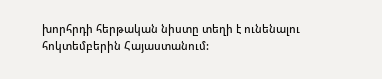խորհրդի հերթական նիստը տեղի է ունենալու հոկտեմբերին Հայաստանում: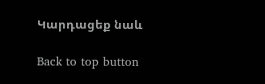Կարդացեք նաև

Back to top button